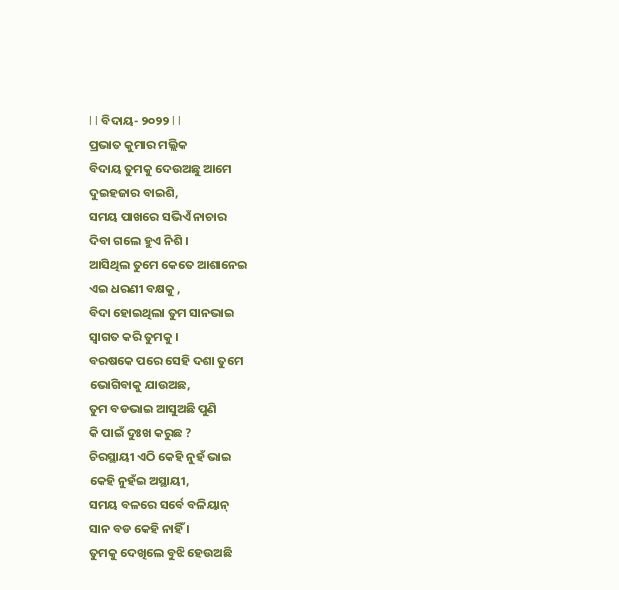l l ବିଦାୟ- ୨୦୨୨ l l
ପ୍ରଭାତ କୁମାର ମଲ୍ଲିକ
ବିଦାୟ ତୁମକୁ ଦେଉଅଛୁ ଆମେ
ଦୁଇହଜାର ବାଇଶି,
ସମୟ ପାଖରେ ସଭିଏଁ ନାଚାର
ଦିବା ଗଲେ ହୁଏ ନିଶି ।
ଆସିଥିଲ ତୁମେ କେତେ ଆଶାନେଇ
ଏଇ ଧରଣୀ ବକ୍ଷକୁ ,
ବିଦା ହୋଇଥିଲା ତୁମ ସାନଭାଇ
ସ୍ବାଗତ କରି ତୁମକୁ ।
ବରଷକେ ପରେ ସେହି ଦଶା ତୁମେ
ଭୋଗିବାକୁ ଯାଉଅଛ,
ତୁମ ବଡଭାଇ ଆସୁଅଛି ପୁଣି
କି ପାଇଁ ଦୁଃଖ କରୁଛ ?
ଚିରସ୍ଥାୟୀ ଏଠି କେହି ନୁହଁ ଭାଇ
କେହି ନୁହଁଇ ଅସ୍ଥାୟୀ,
ସମୟ ବଳରେ ସର୍ବେ ବଳିୟାନ୍
ସାନ ବଡ କେହି ନାହିଁ ।
ତୁମକୁ ଦେଖିଲେ ବୁଝି ହେଉଅଛି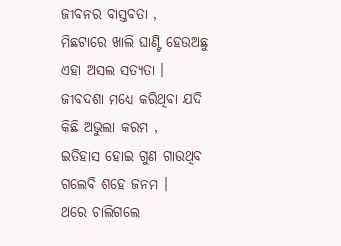ଜୀବନର ବାସ୍ତବତା ,
ମିଛଟାରେ ଖାଲି ଘାଣ୍ଟି ହେଉଅଛୁ
ଏହା ଅସଲ ସତ୍ଯତା ।
ଜୀବଦଶା ମଧ୍ଯେ କରିଥିବା ଯଦି
କିଛି ଅଭୁଲା କରମ ,
ଇତିହାସ ହୋଇ ଗୁଣ ଗାଉଥିବ
ଗଲେବି ଶହେ ଜନମ ।
ଥରେ ଚାଲିଗଲେ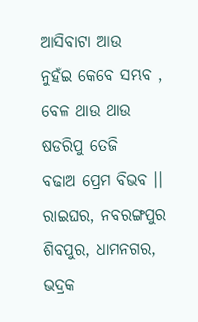ଆସିବାଟା ଆଉ
ନୁହଁଇ କେବେ ସମ୍ଭବ ,
ବେଳ ଥାଉ ଥାଉ ଷଡରିପୁ ତେଜି
ବଢାଅ ପ୍ରେମ ବିଭବ ।।
ରାଇଘର, ନବରଙ୍ଗପୁର
ଶିବପୁର, ଧାମନଗର, ଭଦ୍ରକ